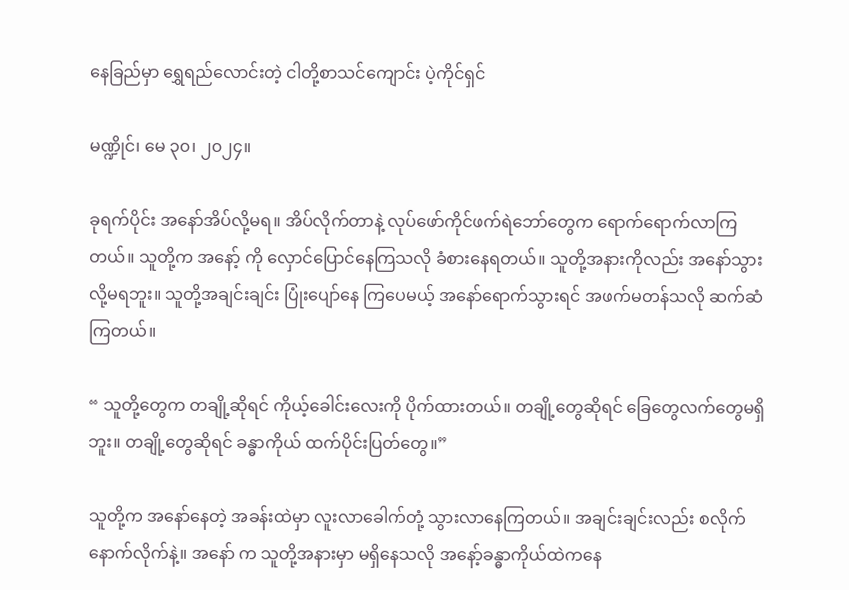နေခြည်မှာ ရွှေရည်လောင်းတဲ့ ငါတို့စာသင်ကျောင်း ပဲ့ကိုင်ရှင်

မဏ္ဍိုင်၊ မေ ၃၀၊ ၂၀၂၄။

ခုရက်ပိုင်း အနော်အိပ်လို့မရ။ အိပ်လိုက်တာနဲ့ လုပ်ဖော်ကိုင်ဖက်ရဲဘော်တွေက ရောက်ရောက်လာကြတယ်။ သူတို့က အနော့် ကို လှောင်ပြောင်နေကြသလို ခံစားနေရတယ်။ သူတို့အနားကိုလည်း အနော်သွားလို့မရဘူး။ သူတို့အချင်းချင်း ပြုံးပျော်နေ ကြပေမယ့် အနော်ရောက်သွားရင် အဖက်မတန်သလို ဆက်ဆံကြတယ်။

“ သူတို့တွေက တချို့ဆိုရင် ကိုယ့်ခေါင်းလေးကို ပိုက်ထားတယ်။ တချို့တွေဆိုရင် ခြေတွေလက်တွေမရှိဘူး။ တချို့တွေဆိုရင် ခန္ဓာကိုယ် ထက်ပိုင်းပြတ်တွေ။”

သူတို့က အနော်နေတဲ့ အခန်းထဲမှာ လူးလာခေါက်တုံ့ သွားလာနေကြတယ်။ အချင်းချင်းလည်း စလိုက်နောက်လိုက်နဲ့။ အနော် က သူတို့အနားမှာ မရှိနေသလို အနော့်ခန္ဓာကိုယ်ထဲကနေ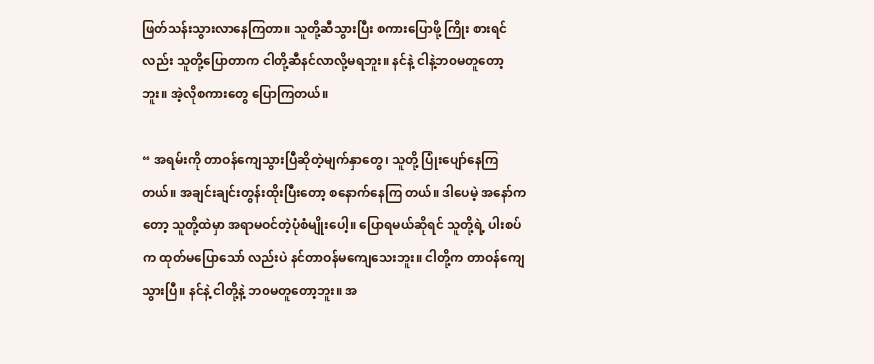ဖြတ်သန်းသွားလာနေကြတာ။ သူတို့ဆီသွားပြီး စကားပြောဖို့ ကြိုး စားရင်လည်း သူတို့ပြောတာက ငါတို့ဆီနင်လာလို့မရဘူး။ နင်နဲ့ ငါနဲ့ဘ၀မတူတော့ဘူး။ အဲ့လိုစကားတွေ ပြောကြတယ်။

“ အရမ်းကို တာဝန်ကျေသွားပြီဆိုတဲ့မျက်နှာတွေ၊ သူတို့ ပြုံးပျော်နေကြတယ်။ အချင်းချင်းတွန်းထိုးပြီးတော့ စနောက်နေကြ တယ်။ ဒါပေမဲ့ အနော်ကတော့ သူတို့ထဲမှာ အရာမဝင်တဲ့ပုံစံမျိုးပေါ့။ ပြောရမယ်ဆိုရင် သူတို့ရဲ့ ပါးစပ်က ထုတ်မပြောသော် လည်းပဲ နင်တာဝန်မကျေသေးဘူး။ ငါတို့က တာဝန်ကျေသွားပြီ။ နင်နဲ့ ငါတို့နဲ့ ဘ၀မတူတော့ဘူး။ အ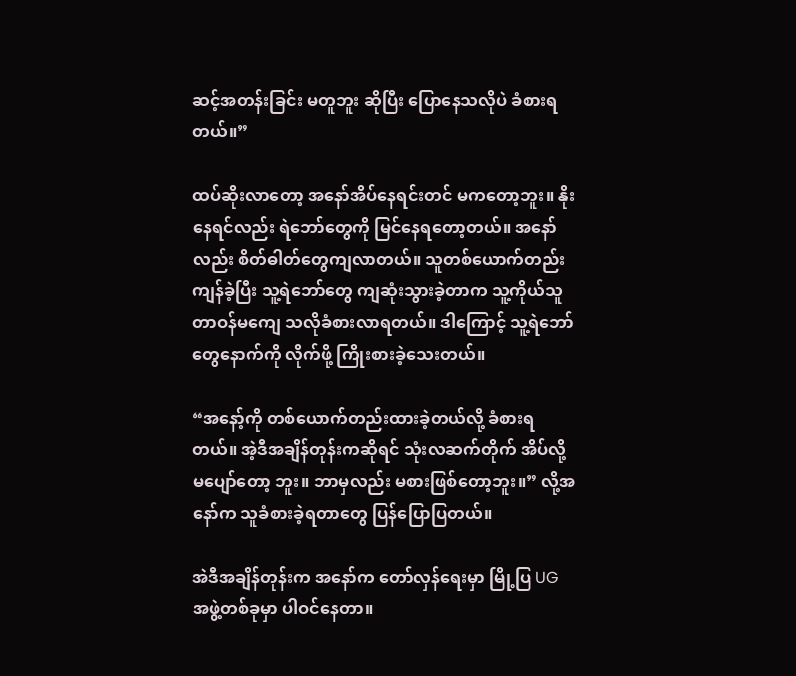ဆင့်အတန်းခြင်း မတူဘူး ဆိုပြီး ပြောနေသလိုပဲ ခံစားရတယ်။”

ထပ်ဆိုးလာတော့ အနော်အိပ်နေရင်းတင် မကတော့ဘူး။ နိုးနေရင်လည်း ရဲဘော်တွေကို မြင်နေရတော့တယ်။ အနော်လည်း စိတ်ဓါတ်တွေကျလာတယ်။ သူတစ်ယောက်တည်း ကျန်ခဲ့ပြီး သူ့ရဲဘော်တွေ ကျဆုံးသွားခဲ့တာက သူ့ကိုယ်သူ တာဝန်မကျေ သလိုခံစားလာရတယ်။ ဒါကြောင့် သူ့ရဲဘော်တွေနောက်ကို လိုက်ဖို့ ကြိုးစားခဲ့သေးတယ်။

“အနော့်ကို တစ်ယောက်တည်းထားခဲ့တယ်လို့ ခံစားရတယ်။ အဲ့ဒီအချိန်တုန်းကဆိုရင် သုံးလဆက်တိုက် အိပ်လို့မပျော်တော့ ဘူး။ ဘာမှလည်း မစားဖြစ်တော့ဘူး။” လို့အနော်က သူခံစားခဲ့ရတာတွေ ပြန်ပြောပြတယ်။

အဲဒီအချိန်တုန်းက အနော်က တော်လှန်ရေးမှာ မြို့ပြ UG အဖွဲ့တစ်ခုမှာ ပါဝင်နေတာ။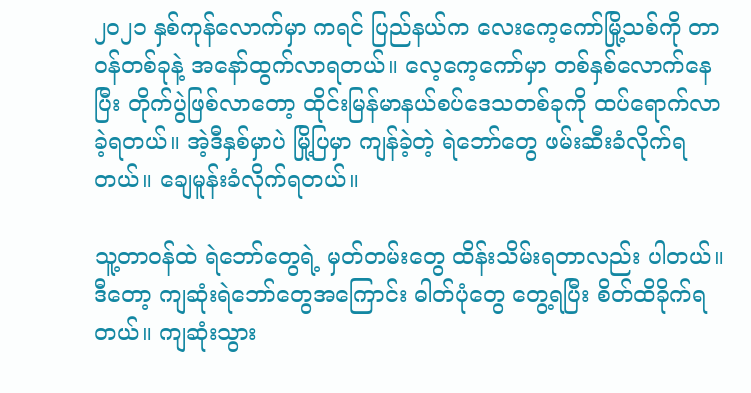၂၀၂၁ နှစ်ကုန်လောက်မှာ ကရင် ပြည်နယ်က လေးကေ့ကော်မြို့သစ်ကို တာဝန်တစ်ခုနဲ့ အနော်ထွက်လာရတယ်။ လေ့ကေ့ကော်မှာ တစ်နှစ်လောက်နေပြီး တိုက်ပွဲဖြစ်လာတော့ ထိုင်းမြန်မာနယ်စပ်ဒေသတစ်ခုကို ထပ်ရောက်လာခဲ့ရတယ်။ အဲ့ဒီနှစ်မှာပဲ မြို့ပြမှာ ကျန်ခဲ့တဲ့ ရဲဘော်တွေ ဖမ်းဆီးခံလိုက်ရတယ်။ ချေမူန်းခံလိုက်ရတယ်။

သူ့တာဝန်ထဲ ရဲဘော်တွေရဲ့ မှတ်တမ်းတွေ ထိန်းသိမ်းရတာလည်း ပါတယ်။ ဒီတော့ ကျဆုံးရဲဘော်တွေအကြောင်း ဓါတ်ပုံတွေ တွေ့ရပြီး စိတ်ထိခိုက်ရတယ်။ ကျဆုံးသွား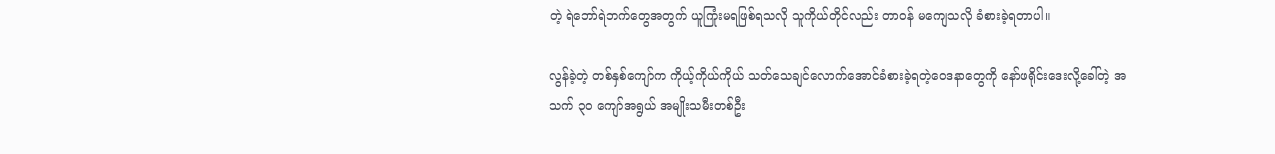တဲ့ ရဲဘော်ရဲဘက်တွေအတွက် ယူကြုံးမရဖြစ်ရသလို သူကိုယ်တိုင်လည်း တာဝန် မကျေသလို ခံစားခဲ့ရတာပါ။

လွန်ခဲ့တဲ့ တစ်နှစ်ကျော်က ကိုယ့်ကိုယ်ကိုယ် သတ်သေချင်လောက်အောင်ခံစားခဲ့ရတဲ့ဝေဒနာတွေကို နော်ဖရိုင်းဒေးလို့ခေါ်တဲ့ အသက် ၃၀ ကျော်အရွယ် အမျိုးသမီးတစ်ဦး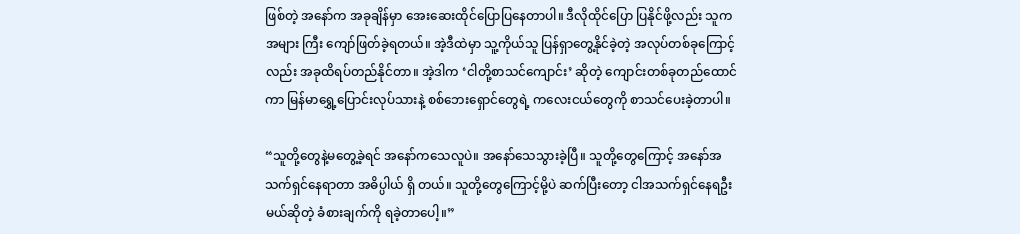ဖြစ်တဲ့ အနော်က အခုချိန်မှာ အေးဆေးထိုင်ပြောပြနေတာပါ။ ဒီလိုထိုင်ပြော ပြနိုင်ဖို့လည်း သူက အများ ကြီး ကျော်ဖြတ်ခဲ့ရတယ်။ အဲ့ဒီထဲမှာ သူ့ကိုယ်သူ ပြန်ရှာတွေ့နိုင်ခဲ့တဲ့ အလုပ်တစ်ခုကြောင့်လည်း အခုထိရပ်တည်နိုင်တာ။ အဲ့ဒါက ‘ငါတို့စာသင်ကျောင်း’ ဆိုတဲ့ ကျောင်းတစ်ခုတည်ထောင်ကာ မြန်မာရွှေ့ပြောင်းလုပ်သားနဲ့ စစ်ဘေးရှောင်တွေရဲ့ ကလေးငယ်တွေကို စာသင်ပေးခဲ့တာပါ။

“သူတို့တွေနဲ့မတွေ့ခဲ့ရင် အနော်ကသေလူပဲ။ အနော်သေသွားခဲ့ပြီ။ သူတို့တွေကြောင့် အနော်အသက်ရှင်နေရာတာ အဓိပ္ပါယ် ရှိ တယ်။ သူတို့တွေကြောင့်မို့ပဲ ဆက်ပြီးတော့ ငါအသက်ရှင်နေရဦးမယ်ဆိုတဲ့ ခံစားချက်ကို ရခဲ့တာပေါ့။”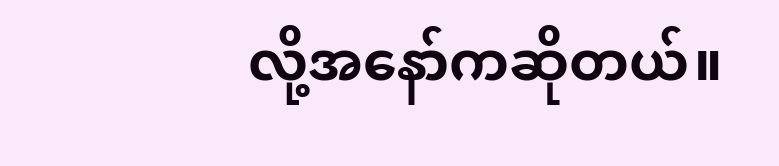လို့အနော်ကဆိုတယ်။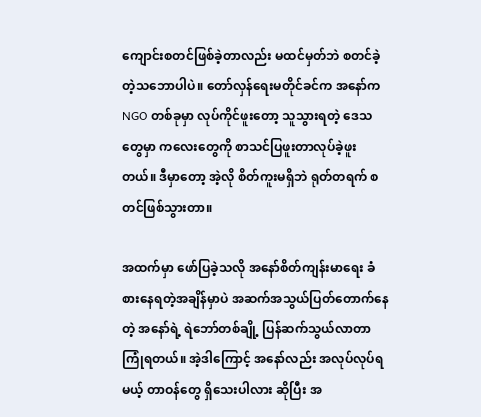ကျောင်းစတင်ဖြစ်ခဲ့တာလည်း မထင်မှတ်ဘဲ စတင်ခဲ့တဲ့သဘောပါပဲ။ တော်လှန်ရေးမတိုင်ခင်က အနော်က NGO တစ်ခုမှာ လုပ်ကိုင်ဖူးတော့ သူသွားရတဲ့ ဒေသတွေမှာ ကလေးတွေကို စာသင်ပြဖူးတာလုပ်ခဲ့ဖူးတယ်။ ဒီမှာတော့ အဲ့လို စိတ်ကူးမရှိဘဲ ရုတ်တရက် စတင်ဖြစ်သွားတာ။

အထက်မှာ ဖော်ပြခဲ့သလို အနော်စိတ်ကျန်းမာရေး ခံစားနေရတဲ့အချိန်မှာပဲ အဆက်အသွယ်ပြတ်တောက်နေတဲ့ အနော်ရဲ့ ရဲဘော်တစ်ချို့ ပြန်ဆက်သွယ်လာတာ ကြုံရတယ်။ အဲ့ဒါကြောင့် အနော်လည်း အလုပ်လုပ်ရမယ့် တာဝန်တွေ ရှိသေးပါလား ဆိုပြီး အ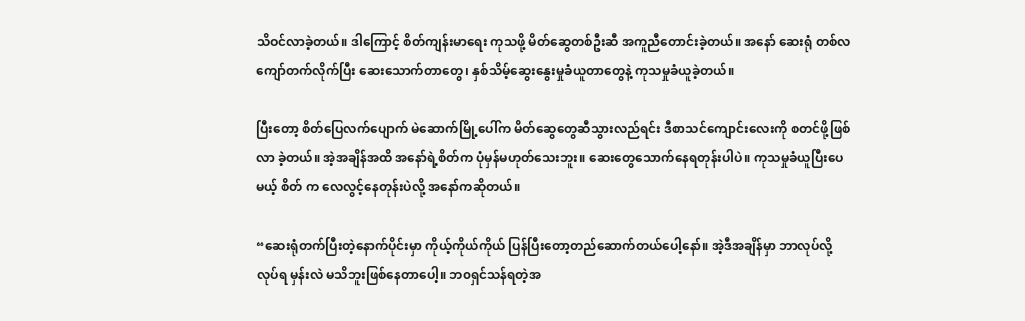သိဝင်လာခဲ့တယ်။ ဒါကြောင့် စိတ်ကျန်းမာရေး ကုသဖို့ မိတ်ဆွေတစ်ဦးဆီ အကူညီတောင်းခဲ့တယ်။ အနော် ဆေးရုံ တစ်လကျော်တက်လိုက်ပြီး ဆေးသောက်တာတွေ၊ နှစ်သိမ့်ဆွေးနွေးမှုခံယူတာတွေနဲ့ ကုသမှုခံယူခဲ့တယ်။

ပြီးတော့ စိတ်ပြေလက်ပျောက် မဲဆောက်မြို့ပေါ်က မိတ်ဆွေတွေဆီသွားလည်ရင်း ဒီစာသင်ကျောင်းလေးကို စတင်ဖို့ဖြစ်လာ ခဲ့တယ်။ အဲ့အချိန်အထိ အနော်ရဲ့စိတ်က ပုံမှန်မဟုတ်သေးဘူး။ ဆေးတွေသောက်နေရတုန်းပါပဲ။ ကုသမှုခံယူပြီးပေမယ့် စိတ် က လေလွင့်နေတုန်းပဲလို့ အနော်ကဆိုတယ်။

“ဆေးရုံတက်ပြီးတဲ့နောက်ပိုင်းမှာ ကိုယ့်ကိုယ်ကိုယ် ပြန်ပြီးတော့တည်ဆောက်တယ်ပေါ့နော်။ အဲ့ဒီအချိန်မှာ ဘာလုပ်လို့ လုပ်ရ မှန်းလဲ မသိဘူးဖြစ်နေတာပေါ့။ ဘ၀ရှင်သန်ရတဲ့အ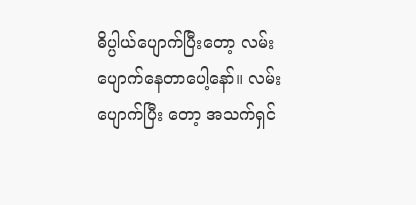ဓိပ္ပါယ်ပျောက်ပြီးတော့ လမ်းပျောက်နေတာပေါ့နော်။ လမ်းပျောက်ပြီး တော့ အသက်ရှင်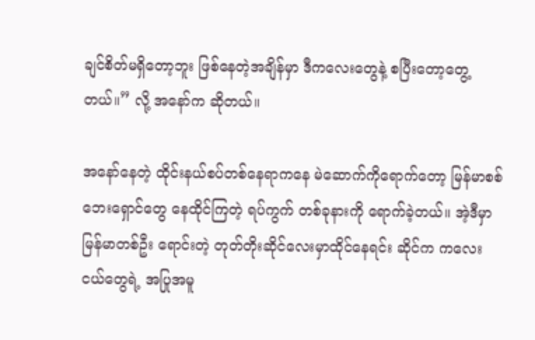ချင်စိတ်မရှိတော့ဘူး ဖြစ်နေတဲ့အချိန်မှာ ဒီကလေးတွေနဲ့ စပြီးတော့တွေ့တယ်။” လို့ အနော်က ဆိုတယ်။

အနော်နေတဲ့ ထိုင်းနယ်စပ်တစ်နေရာကနေ မဲဆောက်ကိုရောက်တော့ မြန်မာစစ်ဘေးရှောင်တွေ နေထိုင်ကြတဲ့ ရပ်ကွက် တစ်ခုနားကို ရောက်ခဲ့တယ်။ အဲ့ဒီမှာ မြန်မာတစ်ဦး ရောင်းတဲ့ တုတ်တိုးဆိုင်လေးမှာထိုင်နေရင်း ဆိုင်က ကလေးငယ်တွေရဲ့ အပြုအမူ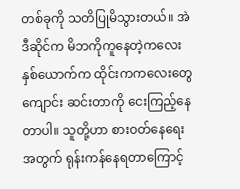တစ်ခုကို သတိပြုမိသွားတယ်။ အဲဒီဆိုင်က မိဘကိုကူနေတဲ့ကလေးနှစ်ယောက်က ထိုင်းကကလေးတွေ ကျောင်း ဆင်းတာကို ငေးကြည့်နေတာပါ။ သူတို့ဟာ စားဝတ်နေရေးအတွက် ရုန်းကန်နေရတာကြောင့်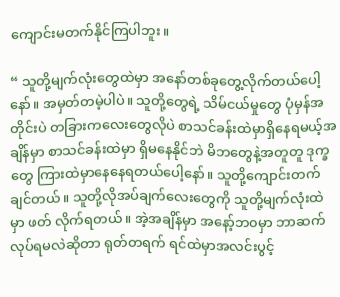ကျောင်းမတက်နိုင်ကြပါဘူး။

“ သူတို့မျက်လုံးတွေထဲမှာ အနော်တစ်ခုတွေ့လိုက်တယ်ပေါ့နော်။ အမှတ်တမဲ့ပါပဲ။ သူတို့တွေရဲ့ သိမ်ငယ်မှုတွေ ပုံမှန်အတိုင်းပဲ တခြားကလေးတွေလိုပဲ စာသင်ခန်းထဲမှာရှိနေရမယ့်အချိန်မှာ စာသင်ခန်းထဲမှာ ရှိမနေနိုင်ဘဲ မိဘတွေနဲ့အတူတူ ဒုက္ခတွေ ကြားထဲမှာနေနေရတယ်ပေါ့နော်။ သူတို့ကျောင်းတက်ချင်တယ်။ သူတို့လိုအပ်ချက်လေးတွေကို သူတို့မျက်လုံးထဲမှာ ဖတ် လိုက်ရတယ်။ အဲ့အချိန်မှာ အနော့်ဘ၀မှာ ဘာဆက်လုပ်ရမလဲဆိုတာ ရုတ်တရက် ရင်ထဲမှာအလင်းပွင့်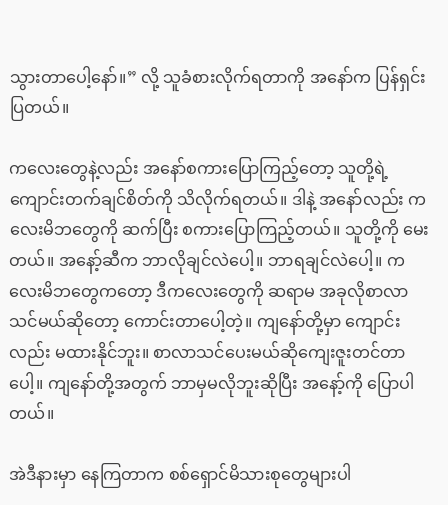သွားတာပေါ့နော်။” လို့ သူခံစားလိုက်ရတာကို အနော်က ပြန်ရှင်းပြတယ်။

ကလေးတွေနဲ့လည်း အနော်စကားပြောကြည့်တော့ သူတို့ရဲ့ကျောင်းတက်ချင်စိတ်ကို သိလိုက်ရတယ်။ ဒါနဲ့ အနော်လည်း ကလေးမိဘတွေကို ဆက်ပြီး စကားပြောကြည့်တယ်။ သူတို့ကို မေးတယ်။ အနော့်ဆီက ဘာလိုချင်လဲပေါ့။ ဘာရချင်လဲပေါ့။ ကလေးမိဘတွေကတော့ ဒီကလေးတွေကို ဆရာမ အခုလိုစာလာသင်မယ်ဆိုတော့ ကောင်းတာပေါ့တဲ့။ ကျနော်တို့မှာ ကျောင်း လည်း မထားနိုင်ဘူး။ စာလာသင်ပေးမယ်ဆိုကျေးဇူးတင်တာပေါ့။ ကျနော်တို့အတွက် ဘာမှမလိုဘူးဆိုပြီး အနော့်ကို ပြောပါ တယ်။

အဲဒီနားမှာ နေကြတာက စစ်ရှောင်မိသားစုတွေများပါ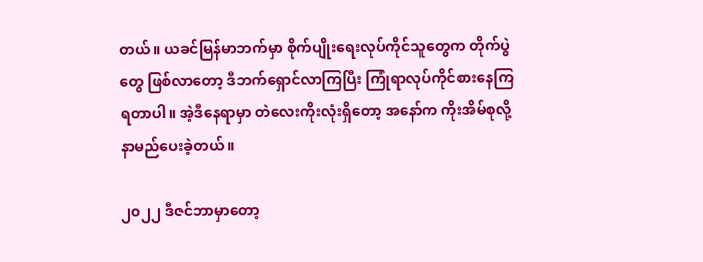တယ်။ ယခင်မြန်မာဘက်မှာ စိုက်ပျိုးရေးလုပ်ကိုင်သူတွေက တိုက်ပွဲတွေ ဖြစ်လာတော့ ဒီဘက်ရှောင်လာကြပြီး ကြုံရာလုပ်ကိုင်စားနေကြရတာပါ။ အဲ့ဒီနေရာမှာ တဲလေးကိုးလုံးရှိတော့ အနော်က ကိုးအိမ်စုလို့ နာမည်ပေးခဲ့တယ်။

၂၀၂၂ ဒီဇင်ဘာမှာတော့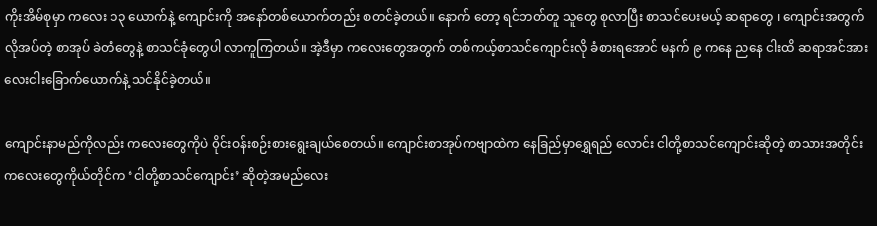ကိုးအိမ်စုမှာ ကလေး ၁၃ ယောက်နဲ့ ကျောင်းကို အနော်တစ်ယောက်တည်း စတင်ခဲ့တယ်။ နောက် တော့ ရင်ဘတ်တူ သူတွေ စုလာပြီး စာသင်ပေးမယ့် ဆရာတွေ ၊ ကျောင်းအတွက်လိုအပ်တဲ့ စာအုပ် ခဲတံတွေနဲ့ စာသင်ခုံတွေပါ လာကူကြတယ်။ အဲ့ဒီမှာ ကလေးတွေအတွက် တစ်ကယ့်စာသင်ကျောင်းလို ခံစားရအောင် မနက် ၉ ကနေ ညနေ ငါးထိ ဆရာအင်အား လေးငါးခြောက်ယောက်နဲ့ သင်နိုင်ခဲ့တယ်။

ကျောင်းနာမည်ကိုလည်း ကလေးတွေကိုပဲ ၀ိုင်းဝန်းစဉ်းစားရွေးချယ်စေတယ်။ ကျောင်းစာအုပ်ကဗျာထဲက နေခြည်မှာရွှေရည် လောင်း ငါတို့စာသင်ကျောင်းဆိုတဲ့ စာသားအတိုင်း ကလေးတွေကိုယ်တိုင်က ‘ငါတို့စာသင်ကျောင်း’ ဆိုတဲ့အမည်လေး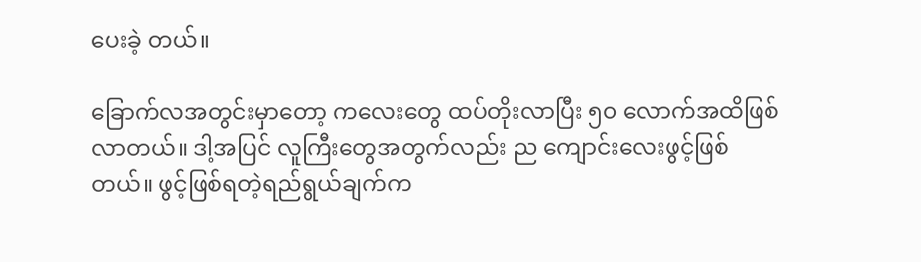ပေးခဲ့ တယ်။

ခြောက်လအတွင်းမှာတော့ ကလေးတွေ ထပ်တိုးလာပြီး ၅၀ လောက်အထိဖြစ်လာတယ်။ ဒါ့အပြင် လူကြီးတွေအတွက်လည်း ည ကျောင်းလေးဖွင့်ဖြစ်တယ်။ ဖွင့်ဖြစ်ရတဲ့ရည်ရွယ်ချက်က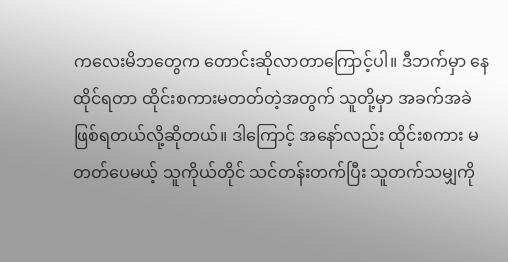ကလေးမိဘတွေက တောင်းဆိုလာတာကြောင့်ပါ။ ဒီဘက်မှာ နေ ထိုင်ရတာ ထိုင်းစကားမတတ်တဲ့အတွက် သူတို့မှာ အခက်အခဲဖြစ်ရတယ်လို့ဆိုတယ်။ ဒါကြောင့် အနော်လည်း ထိုင်းစကား မတတ်ပေမယ့် သူကိုယ်တိုင် သင်တန်းတက်ပြီး သူတက်သမျှကို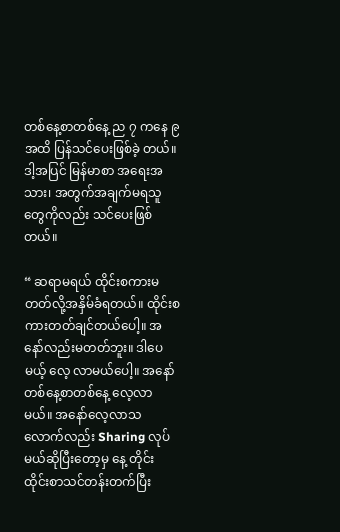တစ်နေ့စာတစ်နေ့ ည ၇ ကနေ ၉ အထိ ပြန်သင်ပေးဖြစ်ခဲ့ တယ်။ ဒါ့အပြင် မြန်မာစာ အရေးအသား၊ အတွက်အချက်မရသူတွေကိုလည်း သင်ပေးဖြစ်တယ်။

“ ဆရာမရယ် ထိုင်းစကားမတတ်လို့အနှိမ်ခံရတယ်။ ထိုင်းစကားတတ်ချင်တယ်ပေါ့။ အနော်လည်းမတတ်ဘူး။ ဒါပေမယ့် လေ့ လာမယ်ပေါ့။ အနော်တစ်နေ့စာတစ်နေ့ လေ့လာမယ်။ အနော်လေ့လာသလောက်လည်း Sharing လုပ်မယ်ဆိုပြီးတော့မှ နေ့ တိုင်း ထိုင်းစာသင်တန်းတက်ပြီး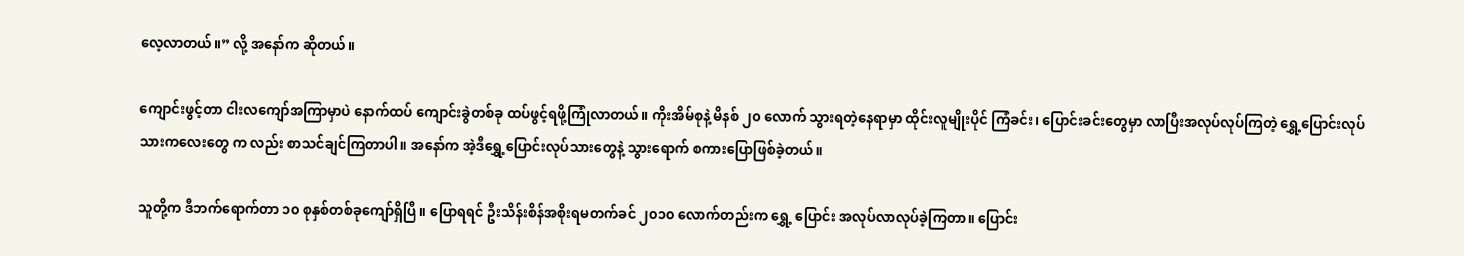လေ့လာတယ်။” လို့ အနော်က ဆိုတယ်။

ကျောင်းဖွင့်တာ ငါးလကျော်အကြာမှာပဲ နောက်ထပ် ကျောင်းခွဲတစ်ခု ထပ်ဖွင့်ရဖို့ကြုံလာတယ်။ ကိုးအိမ်စုနဲ့ မိနစ် ၂၀ လောက် သွားရတဲ့နေရာမှာ ထိုင်းလူမျိုးပိုင် ကြံခင်း၊ ပြောင်းခင်းတွေမှာ လာပြီးအလုပ်လုပ်ကြတဲ့ ရွှေ့ပြောင်းလုပ်သားကလေးတွေ က လည်း စာသင်ချင်ကြတာပါ။ အနော်က အဲ့ဒီရွှေ့ပြောင်းလုပ်သားတွေနဲ့ သွားရောက် စကားပြောဖြစ်ခဲ့တယ်။

သူတို့က ဒီဘက်ရောက်တာ ၁၀ စုနှစ်တစ်ခုကျော်ရှိပြီ။ ပြောရရင် ဦးသိန်းစိန်အစိုးရမတက်ခင် ၂၀၁၀ လောက်တည်းက ရွှေ့ ပြောင်း အလုပ်လာလုပ်ခဲ့ကြတာ။ ပြောင်း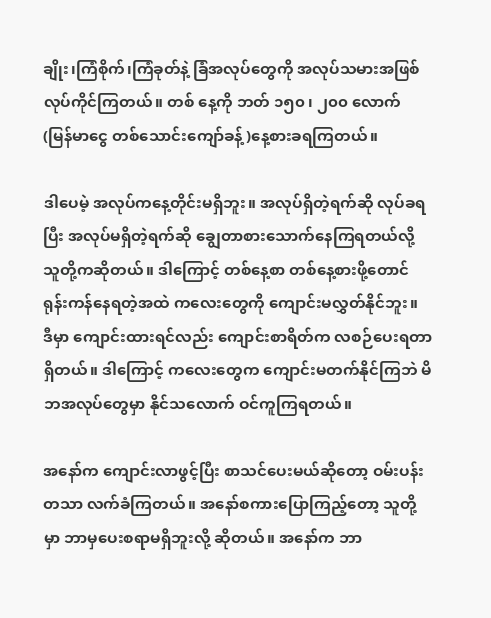ချိုး၊ကြံစိုက်၊ကြံခုတ်နဲ့ ခြံအလုပ်တွေကို အလုပ်သမားအဖြစ်လုပ်ကိုင်ကြတယ်။ တစ် နေ့ကို ဘတ် ၁၅၀ ၊ ၂၀၀ လောက် (မြန်မာငွေ တစ်သောင်းကျော်ခန့်)နေ့စားခရကြတယ်။

ဒါပေမဲ့ အလုပ်ကနေ့တိုင်းမရှိဘူး။ အလုပ်ရှိတဲ့ရက်ဆို လုပ်ခရပြီး အလုပ်မရှိတဲ့ရက်ဆို ချွေတာစားသောက်နေကြရတယ်လို့ သူတို့ကဆိုတယ်။ ဒါကြောင့် တစ်နေ့စာ တစ်နေ့စားဖို့တောင်ရုန်းကန်နေရတဲ့အထဲ ကလေးတွေကို ကျောင်းမလွှတ်နိုင်ဘူး။ ဒီမှာ ကျောင်းထားရင်လည်း ကျောင်းစာရိတ်က လစဉ်ပေးရတာရှိတယ်။ ဒါကြောင့် ကလေးတွေက ကျောင်းမတက်နိုင်ကြဘဲ မိဘအလုပ်တွေမှာ နိုင်သလောက် ဝင်ကူကြရတယ်။

အနော်က ကျောင်းလာဖွင့်ပြီး စာသင်ပေးမယ်ဆိုတော့ ဝမ်းပန်းတသာ လက်ခံကြတယ်။ အနော်စကားပြောကြည့်တော့ သူတို့ မှာ ဘာမှပေးစရာမရှိဘူးလို့ ဆိုတယ်။ အနော်က ဘာ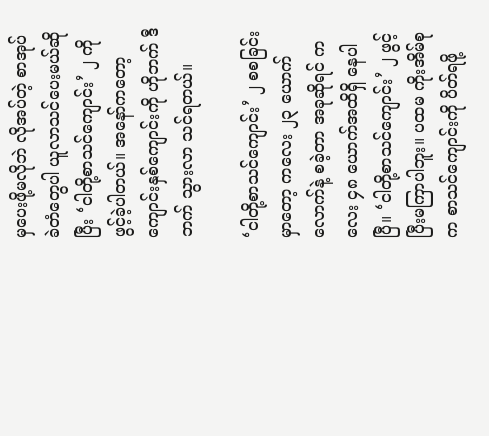မှပေးဖို့မလိုဘဲ လိုအပ်တဲ့ စာအုပ်ခဲတံတွေပါ ယူလာသင်ပေးမယ်ဆိုပြီး ‘ငါတို့စာသင်ကျောင်း’ ၂ ကို ဖွင့်ခဲ့ပါတယ်။ အနော်ကတော့ ကျောင်းနှစ်ကျောင်းကို ဟိုဘက် ဒီဘက် သွားလာ သင်ရတယ်။

‘ငါတို့စာသင်ကျောင်း’ ၂ စစခြင်းမှာတော့ ကလေး ၂၃ ယောက်လောက်နဲ့ စခဲ့တာ အခုဆိုရင် ကလေး ၄၈ ယောက်အထိရှိ နေပါပြီ။ ‘ငါတို့စာသင်ကျောင်း’ ၂ ဖွင့်ပြီးမကြာပါဘူး။ ပထမ ကိုးအိမ်စုက စာသင်ကျောင်းကို ပိတ်ရဖို့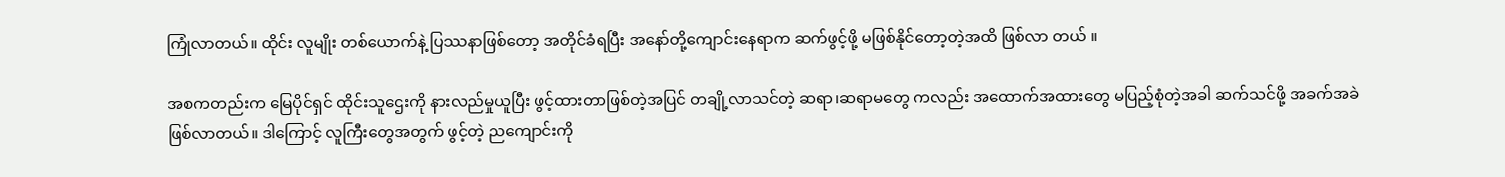ကြုံလာတယ်။ ထိုင်း လူမျိုး တစ်ယောက်နဲ့ ပြဿနာဖြစ်တော့ အတိုင်ခံရပြီး အနော်တို့ကျောင်းနေရာက ဆက်ဖွင့်ဖို့ မဖြစ်နိုင်တော့တဲ့အထိ ဖြစ်လာ တယ် ။

အစကတည်းက မြေပိုင်ရှင် ထိုင်းသူဌေးကို နားလည်မှုယူပြီး ဖွင့်ထားတာဖြစ်တဲ့အပြင် တချို့လာသင်တဲ့ ဆရာ၊ဆရာမတွေ ကလည်း အထောက်အထားတွေ မပြည့်စုံတဲ့အခါ ဆက်သင်ဖို့ အခက်အခဲဖြစ်လာတယ်။ ဒါကြောင့် လူကြီးတွေအတွက် ဖွင့်တဲ့ ညကျောင်းကို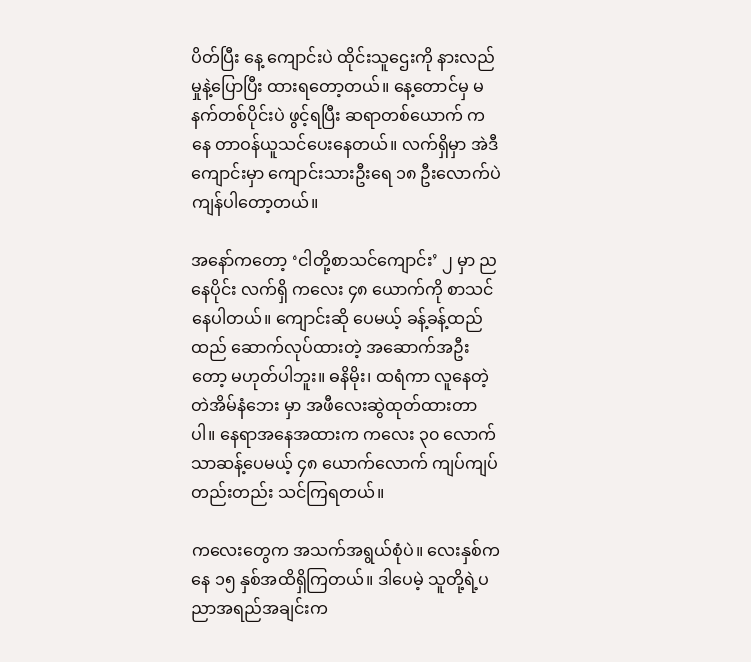ပိတ်ပြီး နေ့ ကျောင်းပဲ ထိုင်းသူဌေးကို နားလည်မှုနဲ့ပြောပြီး ထားရတော့တယ်။ နေ့တောင်မှ မနက်တစ်ပိုင်းပဲ ဖွင့်ရပြီး ဆရာတစ်ယောက် ကနေ တာဝန်ယူသင်ပေးနေတယ်။ လက်ရှိမှာ အဲဒီကျောင်းမှာ ကျောင်းသားဦးရေ ၁၈ ဦးလောက်ပဲ ကျန်ပါတော့တယ်။

အနော်ကတော့ ‘ငါတို့စာသင်ကျောင်း’ ၂ မှာ ညနေပိုင်း လက်ရှိ ကလေး ၄၈ ယောက်ကို စာသင်နေပါတယ်။ ကျောင်းဆို ပေမယ့် ခန့်ခန့်ထည်ထည် ဆောက်လုပ်ထားတဲ့ အဆောက်အဦးတော့ မဟုတ်ပါဘူး။ ဓနိမိုး၊ ထရံကာ လူနေတဲ့ တဲအိမ်နံဘေး မှာ အဖီလေးဆွဲထုတ်ထားတာပါ။ နေရာအနေအထားက ကလေး ၃၀ လောက်သာဆန့်ပေမယ့် ၄၈ ယောက်လောက် ကျပ်ကျပ် တည်းတည်း သင်ကြရတယ်။

ကလေးတွေက အသက်အရွယ်စုံပဲ။ လေးနှစ်ကနေ ၁၅ နှစ်အထိရှိကြတယ်။ ဒါပေမဲ့ သူတို့ရဲ့ပညာအရည်အချင်းက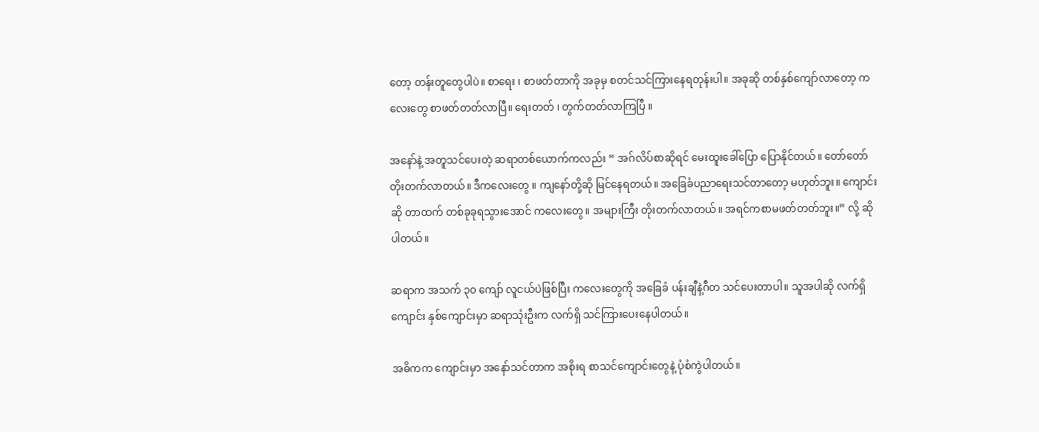တော့ တန်းတူတွေပါပဲ။ စာရေး ၊ စာဖတ်တာကို အခုမှ စတင်သင်ကြားနေရတုန်းပါ။ အခုဆို တစ်နှစ်ကျော်လာတော့ ကလေးတွေ စာဖတ်တတ်လာပြီ။ ရေးတတ် ၊ တွက်တတ်လာကြပြီ ။

အနော်နဲ့ အတူသင်ပေးတဲ့ ဆရာတစ်ယောက်ကလည်း “ အဂ်လိပ်စာဆိုရင် မေးထူးခေါ်ပြော ပြောနိုင်တယ်။ တော်တော် တိုးတက်လာတယ်။ ဒီကလေးတွေ ။ ကျနော်တို့ဆို မြင်နေရတယ်။ အခြေခံပညာရေးသင်တာတော့ မဟုတ်ဘူး။ ကျောင်းဆို တာထက် တစ်ခုခုရသွားအောင် ကလေးတွေ။ အများကြီး တိုးတက်လာတယ်။ အရင်ကစာမဖတ်တတ်ဘူး။” လို့ ဆိုပါတယ်။

ဆရာက အသက် ၃၀ ကျော် လူငယ်ပဲဖြစ်ပြီး ကလေးတွေကို အခြေခံ ပန်းချီနဲ့ဂီတ သင်ပေးတာပါ။ သူအပါဆို လက်ရှိ ကျောင်း နှစ်ကျောင်းမှာ ဆရာသုံးဦးက လက်ရှိ သင်ကြားပေးနေပါတယ်။

အဓိကက ကျောင်းမှာ အနော်သင်တာက အစိုးရ စာသင်ကျောင်းတွေနဲ့ ပုံစံကွဲပါတယ်။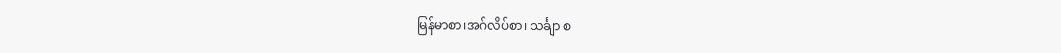မြန်မာစာ၊အဂ်လိပ်စာ၊ သင်္ချာ စ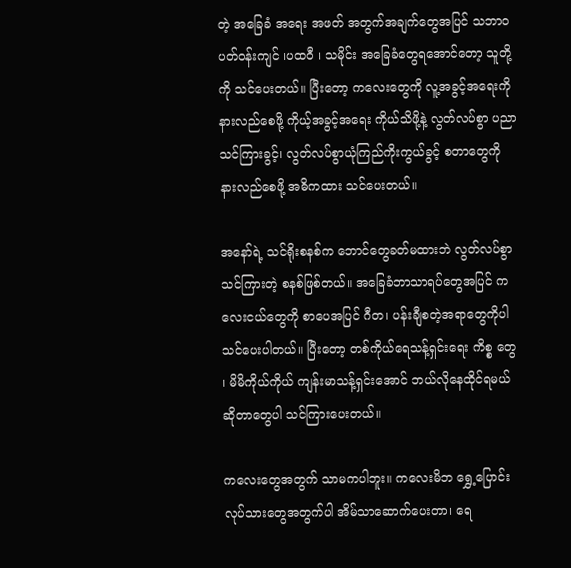တဲ့ အခြေခံ အရေး အဖတ် အတွက်အချက်တွေအပြင် သဘာ၀ပတ်ဝန်းကျင် ၊ပထဝီ ၊ သမိုင်း အခြေခံတွေရအောင်တော့ သူတို့ကို သင်ပေးတယ်။ ပြီးတော့ ကလေးတွေကို လူ့အခွင့်အရေးကို နားလည်စေဖို့ ကိုယ့်အခွင့်အရေး ကိုယ်သိဖို့နဲ့ လွတ်လပ်စွာ ပညာ သင်ကြားခွင့်၊ လွတ်လပ်စွာယုံကြည်ကိုးကွယ်ခွင့် စတာတွေကို နားလည်စေဖို့ အဓိကထား သင်ပေးတယ်။

အနော်ရဲ့ သင်ရိုးစနစ်က ဘောင်တွေခတ်မထားဘဲ လွတ်လပ်စွာ သင်ကြားတဲ့ စနစ်ဖြစ်တယ်။ အခြေခံဘာသာရပ်တွေအပြင် ကလေးငယ်တွေကို စာပေအပြင် ဂီတ၊ ပန်းချီစတဲ့အရာတွေကိုပါ သင်ပေးပါတယ်။ ပြီးတော့ တစ်ကိုယ်ရေသန့်ရှင်းရေး ကိစ္စ တွေ ၊ မိမိကိုယ်ကိုယ် ကျန်းမာသန့်ရှင်းအောင် ဘယ်လိုနေထိုင်ရမယ်ဆိုတာတွေပါ သင်ကြားပေးတယ်။

ကလေးတွေအတွက် သာမကပါဘူး။ ကလေးမိဘ ရွှေ့ပြောင်းလုပ်သားတွေအတွက်ပါ အိမ်သာဆောက်ပေးတာ၊ ရေ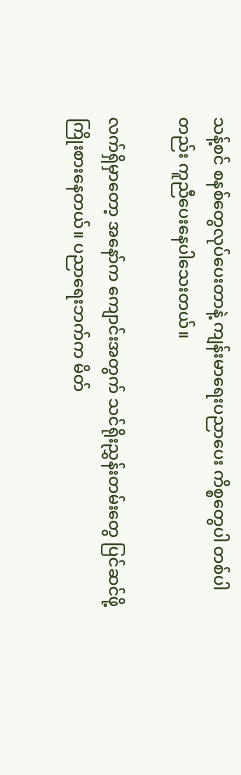သန့်စင် စနစ်တွေလုပ်ပေးတာနဲ့ ကျန်းမာရေးပညာပေး ကိစ္စတွေပါ တစ်ပါတည်း ကူညီပေးနေပါသေးတယ်။

လက်ရှိမှာတော့ အနော်က ကျောင်းအတွက် သင်ရိုးညွှန်းတမ်းတွေ ပြင်ဆင်ဖို့ ကြိုးစားနေတယ်။ ပညာရေးဘက်က မိတ်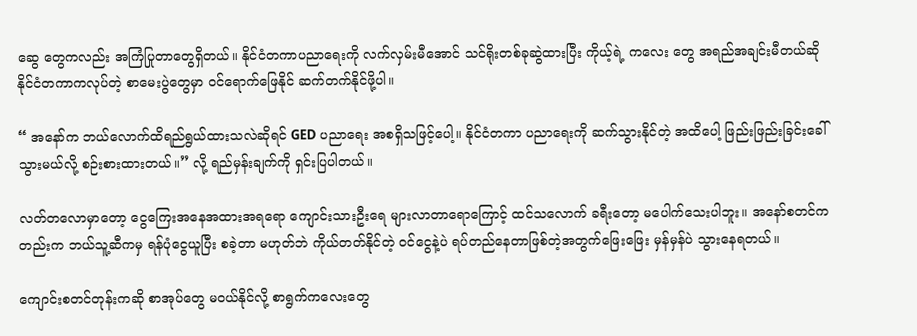ဆွေ တွေကလည်း အကြံပြုတာတွေရှိတယ်။ နိုင်ငံတကာပညာရေးကို လက်လှမ်းမီအောင် သင်ရိုးတစ်ခုဆွဲထားပြီး ကိုယ့်ရဲ့ ကလေး တွေ အရည်အချင်းမီတယ်ဆို နိုင်ငံတကာကလုပ်တဲ့ စာမေးပွဲတွေမှာ ဝင်ရောက်ဖြေနိုင် ဆက်တက်နိုင်ဖို့ပါ။

“ အနော်က ဘယ်လောက်ထိရည်ရွယ်ထားသလဲဆိုရင် GED ပညာရေး အစရှိသဖြင့်ပေါ့။ နိုင်ငံတကာ ပညာရေးကို ဆက်သွားနိုင်တဲ့ အထိပေါ့ ဖြည်းဖြည်းခြင်းခေါ်သွားမယ်လို့ စဉ်းစားထားတယ်။” လို့ ရည်မှန်းချက်ကို ရှင်းပြပါတယ်။

လတ်တလောမှာတော့ ငွေကြေးအနေအထားအရရော ကျောင်းသားဦးရေ များလာတာရောကြောင့် ထင်သလောက် ခရီးတော့ မပေါက်သေးပါဘူး။ အနော်စတင်ကတည်းက ဘယ်သူ့ဆီကမှ ရန်ပုံငွေယူပြီး စခဲ့တာ မဟုတ်ဘဲ ကိုယ်တတ်နိုင်တဲ့ ဝင်ငွေနဲ့ပဲ ရပ်တည်နေတာဖြစ်တဲ့အတွက်ဖြေးဖြေး မှန်မှန်ပဲ သွားနေရတယ်။

ကျောင်းစတင်တုန်းကဆို စာအုပ်တွေ မဝယ်နိုင်လို့ စာရွက်ကလေးတွေ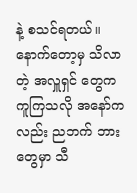နဲ့ စသင်ရတယ်။ နောက်တော့မှ သိလာတဲ့ အလှူရှင် တွေက ကူကြသလို အနော်ကလည်း ညဘက် ဘားတွေမှာ သီ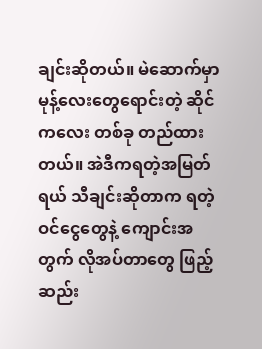ချင်းဆိုတယ်။ မဲဆောက်မှာ မုန့်လေးတွေရောင်းတဲ့ ဆိုင်ကလေး တစ်ခု တည်ထားတယ်။ အဲဒီကရတဲ့အမြတ်ရယ် သီချင်းဆိုတာက ရတဲ့ဝင်ငွေတွေနဲ့ ကျောင်းအတွက် လိုအပ်တာတွေ ဖြည့် ဆည်း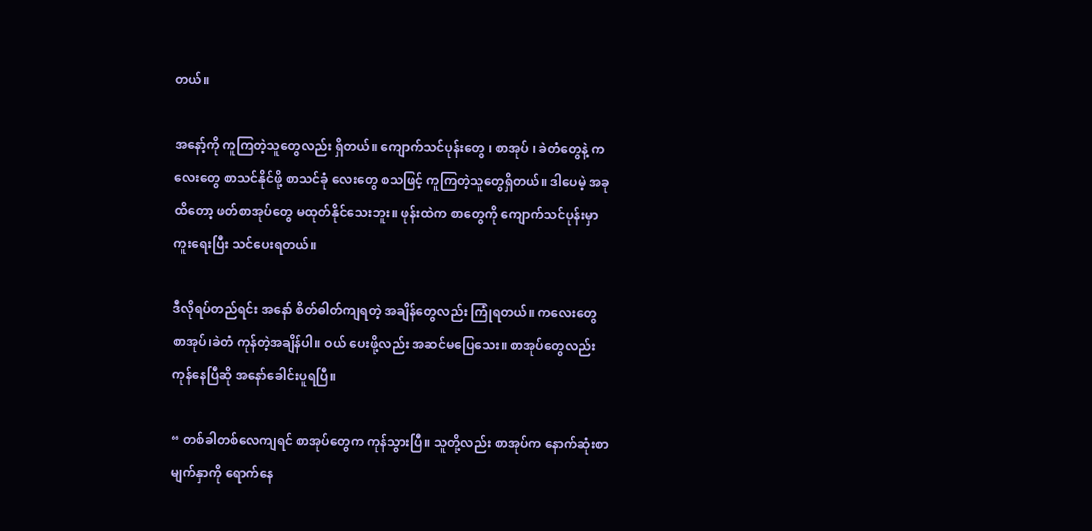တယ်။

အနော့်ကို ကူကြတဲ့သူတွေလည်း ရှိတယ်။ ကျောက်သင်ပုန်းတွေ ၊ စာအုပ် ၊ ခဲတံတွေနဲ့ ကလေးတွေ စာသင်နိုင်ဖို့ စာသင်ခုံ လေးတွေ စသဖြင့် ကူကြတဲ့သူတွေရှိတယ်။ ဒါပေမဲ့ အခုထိတော့ ဖတ်စာအုပ်တွေ မထုတ်နိုင်သေးဘူး။ ဖုန်းထဲက စာတွေကို ကျောက်သင်ပုန်းမှာ ကူးရေးပြီး သင်ပေးရတယ်။

ဒီလိုရပ်တည်ရင်း အနော် စိတ်ဓါတ်ကျရတဲ့ အချိန်တွေလည်း ကြုံရတယ်။ ကလေးတွေ စာအုပ်၊ခဲတံ ကုန်တဲ့အချိန်ပါ။ ဝယ် ပေးဖို့လည်း အဆင်မပြေသေး။ စာအုပ်တွေလည်း ကုန်နေပြီဆို အနော်ခေါင်းပူရပြီ။

“ တစ်ခါတစ်လေကျရင် စာအုပ်တွေက ကုန်သွားပြီ။ သူတို့လည်း စာအုပ်က နောက်ဆုံးစာမျက်နှာကို ရောက်နေ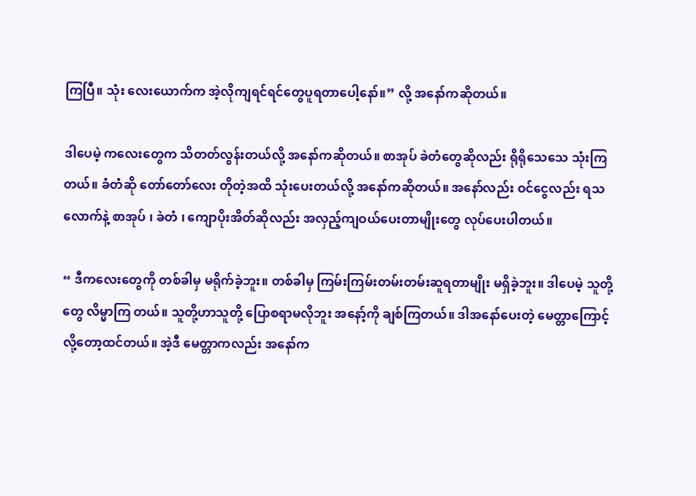ကြပြီ။ သုံး လေးယောက်က အဲ့လိုကျရင်ရင်တွေပူရတာပေါ့နော်။” လို့ အနော်ကဆိုတယ်။

ဒါပေမဲ့ ကလေးတွေက သိတတ်လွန်းတယ်လို့ အနော်ကဆိုတယ်။ စာအုပ် ခဲတံတွေဆိုလည်း ရိုရိုသေသေ သုံးကြတယ်။ ခံတံဆို တော်တော်လေး တိုတဲ့အထိ သုံးပေးတယ်လို့ အနော်ကဆိုတယ်။ အနော်လည်း ဝင်ငွေလည်း ရသလောက်နဲ့ စာအုပ် ၊ ခဲတံ ၊ ကျောပိုးအိတ်ဆိုလည်း အလှည့်ကျဝယ်ပေးတာမျိုးတွေ လုပ်ပေးပါတယ်။

“ ဒီကလေးတွေကို တစ်ခါမှ မရိုက်ခဲ့ဘူး။ တစ်ခါမှ ကြမ်းကြမ်းတမ်းတမ်းဆူရတာမျိုး မရှိခဲ့ဘူး။ ဒါပေမဲ့ သူတို့တွေ လိမ္မာကြ တယ်။ သူတို့ဟာသူတို့ ပြောစရာမလိုဘူး အနော့်ကို ချစ်ကြတယ်။ ဒါအနော်ပေးတဲ့ မေတ္တာကြောင့်လို့တော့ထင်တယ်။ အဲ့ဒီ မေတ္တာကလည်း အနော်က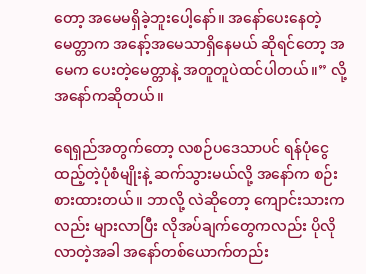တော့ အမေမရှိခဲ့ဘူးပေါ့နော်။ အနော်ပေးနေတဲ့မေတ္တာက အနော့်အမေသာရှိနေမယ် ဆိုရင်တော့ အမေက ပေးတဲ့မေတ္တာနဲ့ အတူတူပဲထင်ပါတယ်။” လို့ အနော်ကဆိုတယ်။

ရေရှည်အတွက်တော့ လစဉ်ပဒေသာပင် ရန်ပုံငွေထည့်တဲ့ပုံစံမျိုးနဲ့ ဆက်သွားမယ်လို့ အနော်က စဉ်းစားထားတယ်။ ဘာလို့ လဲဆိုတော့ ကျောင်းသားကလည်း များလာပြီး လိုအပ်ချက်တွေကလည်း ပိုလိုလာတဲ့အခါ အနော်တစ်ယောက်တည်း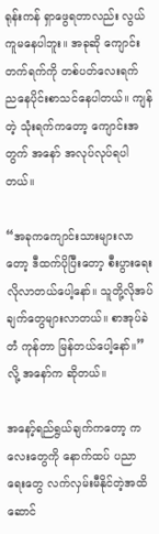ရုန်းကန် ရှာဖွေရတာလည်း လွယ်ကူမနေပါဘူး။ အခုဆို ကျောင်းတက်ရက်ကို တစ်ပတ်လေးရက် ညနေပိုင်းစာသင်နေပါတယ်။ ကျန်တဲ့ သုံးရက်ကတော့ ကျောင်းအတွက် အနော် အလုပ်လုပ်ရပါတယ်။

“အခုကကျောင်းသားများလာတော့ ဒီထက်ပိုပြီးတော့ စီးပွားရေး လိုလာတယ်ပေါ့နော်။ သူတို့လိုအပ်ချက်တွေများလာတယ်။ စာအုပ်ခဲတံ ကုန်တာ မြန်တယ်ပေါ့နော်။” လို့ အနော်က ဆိုတယ်။

အနော့်ရည်ရွယ်ချက်ကတော့ ကလေးတွေကို နောက်ထပ် ပညာရေးတွေ လက်လှမ်းမီနိုင်တဲ့အထိ ဆောင်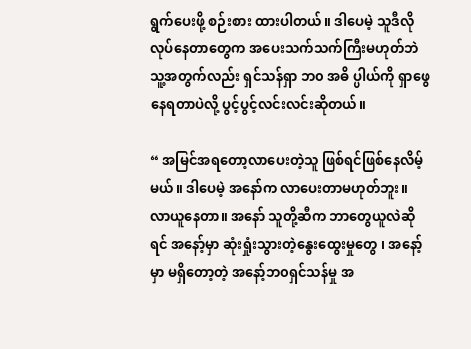ရွက်ပေးဖို့ စဉ်းစား ထားပါတယ်။ ဒါပေမဲ့ သူဒီလိုလုပ်နေတာတွေက အပေးသက်သက်ကြီးမဟုတ်ဘဲ သူ့အတွက်လည်း ရှင်သန်ရှာ ဘ၀ အဓိ ပ္ပါယ်ကို ရှာဖွေနေရတာပဲလို့ ပွင့်ပွင့်လင်းလင်းဆိုတယ်။

“ အမြင်အရတော့လာပေးတဲ့သူ ဖြစ်ရင်ဖြစ်နေလိမ့်မယ်။ ဒါပေမဲ့ အနော်က လာပေးတာမဟုတ်ဘူး။ လာယူနေတာ။ အနော် သူတို့ဆီက ဘာတွေယူလဲဆိုရင် အနော့်မှာ ဆုံးရှုံးသွားတဲ့နွေးထွေးမှုတွေ ၊ အနော့်မှာ မရှိတော့တဲ့ အနော့်ဘ၀ရှင်သန်မှု အ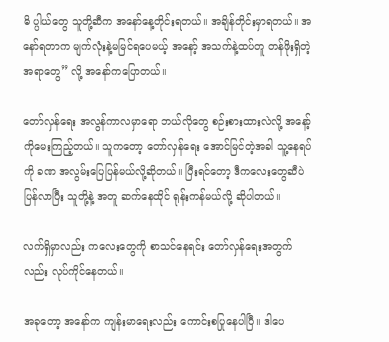ဓိ ပ္ပါယ်တွေ သူတို့ဆီက အနော်နေ့တိုင်းရတယ်။ အချိန်တိုင်းမှာရတယ်။ အနော်ရတာက မျက်လုံးနဲ့မမြင်ရပေမယ့် အနော့် အသက်နဲ့ထပ်တူ တန်ဖိုးရှိတဲ့အရာတွေ” လို့ အနော်ကပြောတယ်။

တော်လှန်ရေး အလွန်ကာလမှာရော ဘယ်လိုတွေ စဉ်းစားထားလဲလို့ အနော့်ကိုမေးကြည့်တယ်။ သူကတော့ တော်လှန်ရေး အောင်မြင်တဲ့အခါ သူ့နေရပ်ကို ခဏ အလွမ်းပြေပြန်မယ်လို့ဆိုတယ်။ ပြီးရင်တော့ ဒီကလေးတွေဆီပဲ ပြန်လာပြီး သူတို့နဲ့ အတူ ဆက်နေထိုင် ရုန်းကန်မယ်လို့ ဆိုပါတယ်။

လက်ရှိမှာလည်း ကလေးတွေကို စာသင်နေရင်း တော်လှန်ရေးအတွက်လည်း လုပ်ကိုင်နေတယ်။

အခုတော့ အနော်က ကျန်းမာရေးလည်း ကောင်းစပြုနေပါပြီ။ ဒါပေ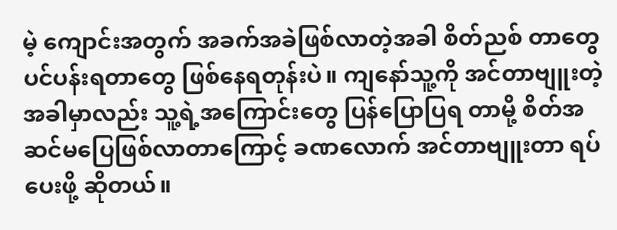မဲ့ ကျောင်းအတွက် အခက်အခဲဖြစ်လာတဲ့အခါ စိတ်ညစ် တာတွေ ပင်ပန်းရတာတွေ ဖြစ်နေရတုန်းပဲ။ ကျနော်သူ့ကို အင်တာဗျူးတဲ့ အခါမှာလည်း သူ့ရဲ့အကြောင်းတွေ ပြန်ပြောပြရ တာမို့ စိတ်အဆင်မပြေဖြစ်လာတာကြောင့် ခဏလောက် အင်တာဗျူးတာ ရပ်ပေးဖို့ ဆိုတယ်။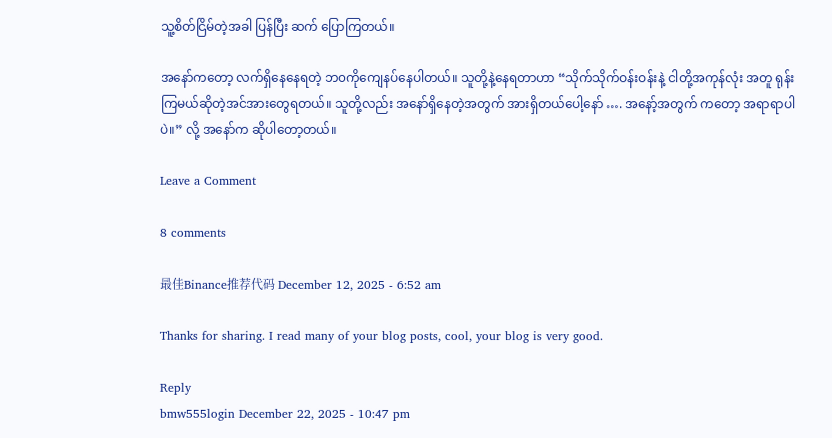သူ့စိတ်ငြိမ်တဲ့အခါ ပြန်ပြီး ဆက် ပြောကြတယ်။

အနော်ကတော့ လက်ရှိနေနေရတဲ့ ဘ၀ကိုကျေနပ်နေပါတယ်။ သူတို့နဲ့နေရတာဟာ “သိုက်သိုက်ဝန်းဝန်းနဲ့ ငါတို့အကုန်လုံး အတူ ရုန်းကြမယ်ဆိုတဲ့အင်အားတွေရတယ်။ သူတို့လည်း အနော်ရှိနေတဲ့အတွက် အားရှိတယ်ပေါ့နော် …. အနော့်အတွက် ကတော့ အရာရာပါပဲ။” လို့ အနော်က ဆိုပါတော့တယ်။

Leave a Comment

8 comments

最佳Binance推荐代码 December 12, 2025 - 6:52 am

Thanks for sharing. I read many of your blog posts, cool, your blog is very good.

Reply
bmw555login December 22, 2025 - 10:47 pm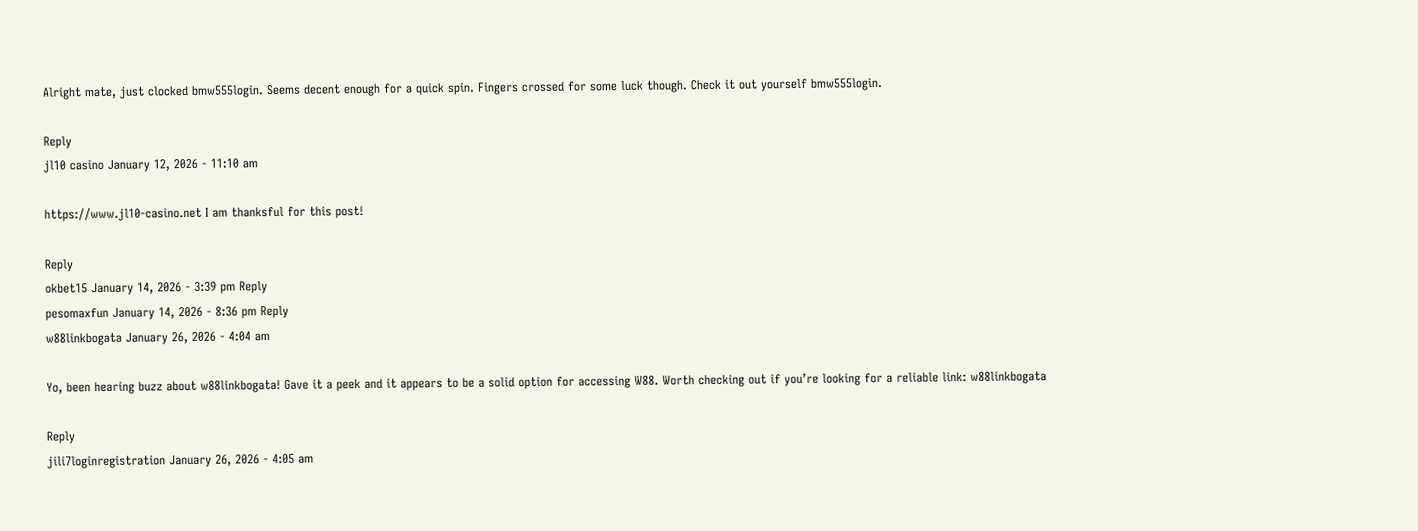Alright mate, just clocked bmw555login. Seems decent enough for a quick spin. Fingers crossed for some luck though. Check it out yourself bmw555login.

Reply
jl10 casino January 12, 2026 - 11:10 am

https://www.jl10-casino.net I am thanksful for this post!

Reply
okbet15 January 14, 2026 - 3:39 pm Reply
pesomaxfun January 14, 2026 - 8:36 pm Reply
w88linkbogata January 26, 2026 - 4:04 am

Yo, been hearing buzz about w88linkbogata! Gave it a peek and it appears to be a solid option for accessing W88. Worth checking out if you’re looking for a reliable link: w88linkbogata

Reply
jili7loginregistration January 26, 2026 - 4:05 am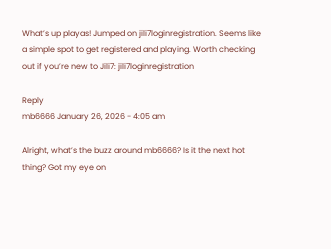What’s up playas! Jumped on jili7loginregistration. Seems like a simple spot to get registered and playing. Worth checking out if you’re new to Jili7: jili7loginregistration

Reply
mb6666 January 26, 2026 - 4:05 am

Alright, what’s the buzz around mb6666? Is it the next hot thing? Got my eye on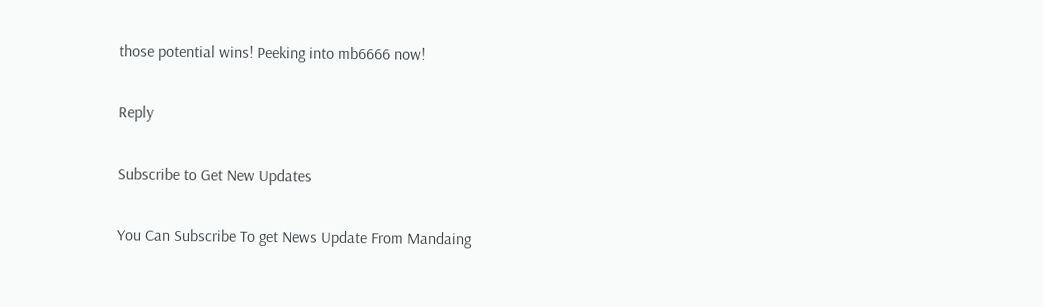those potential wins! Peeking into mb6666 now!

Reply

Subscribe to Get New Updates

You Can Subscribe To get News Update From Mandaing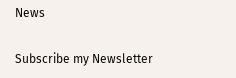News

Subscribe my Newsletter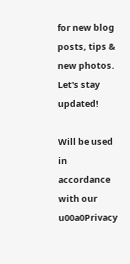for new blog posts, tips & new photos. Let's stay updated!

Will be used in accordance with our u00a0Privacy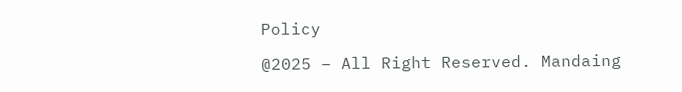Policy

@2025 – All Right Reserved. Mandaing